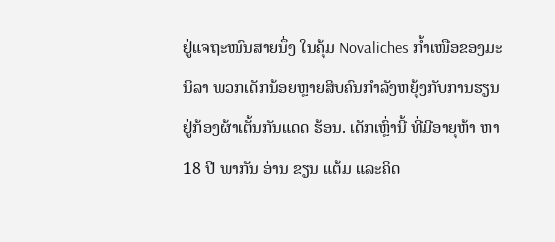ຢູ່ແຈຖະໜົນສາຍນຶ່ງ ໃນຄຸ້ມ Novaliches ກໍ້າເໜືອຂອງມະນິລາ ພວກເດັກນ້ອຍຫຼາຍສິບຄົນກໍາລັງຫຍຸ້ງກັບການຮຽນ ຢູ່ກ້ອງຜ້າເຕັ້ນກັນແດດ ຮ້ອນ. ເດັກເຫຼົ່ານີ້ ທີ່ມີອາຍຸຫ້າ ຫາ 18 ປີ ພາກັນ ອ່ານ ຂຽນ ແຕ້ມ ແລະຄິດ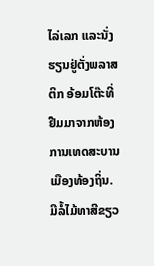ໄລ່ເລກ ແລະນັ່ງຮຽນຢູ່ຕັ່ງພລາສຕິກ ອ້ອມໂຕ໊ະທີ່ ຢືມມາຈາກຫ້ອງການເທດສະບານເມືອງທ້ອງຖິ່ນ.
ມີລໍ້ໄມ້ທາສີຂຽວ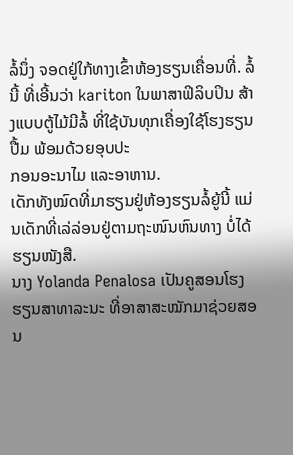ລໍ້ນຶ່ງ ຈອດຢູ່ໃກ້ທາງເຂົ້າຫ້ອງຮຽນເຄື່ອນທີ່. ລໍ້ນີ້ ທີ່ເອີ້ນວ່າ kariton ໃນພາສາຟິລິບປິນ ສ້າງແບບຕູ້ໄມ້ມີລໍ້ ທີ່ໃຊ້ບັນທຸກເຄື່ອງໃຊ້ໂຮງຮຽນ ປື້ມ ພ້ອມດ້ວຍອຸບປະ
ກອນອະນາໄມ ແລະອາຫານ.
ເດັກທັງໝົດທີ່ມາຮຽນຢູ່ຫ້ອງຮຽນລໍ້ຍູ້ນີ້ ແມ່ນເດັກທີ່ເລ່ລ່ອນຢູ່ຕາມຖະໜົນຫົນທາງ ບໍ່ໄດ້ຮຽນໜັງສື.
ນາງ Yolanda Penalosa ເປັນຄູສອນໂຮງຮຽນສາທາລະນະ ທີ່ອາສາສະໝັກມາຊ່ວຍສອນ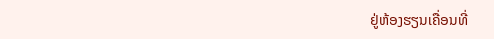ຢູ່ຫ້ອງຮຽນເຄື່ອນທີ່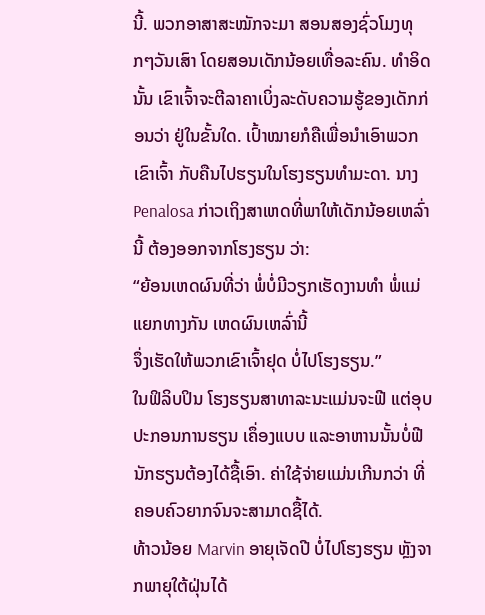ນີ້. ພວກອາສາສະໝັກຈະມາ ສອນສອງຊົ່ວໂມງທຸກໆວັນເສົາ ໂດຍສອນເດັກນ້ອຍເທື່ອລະຄົນ. ທໍາອິດນັ້ນ ເຂົາເຈົ້າຈະຕີລາຄາເບິ່ງລະດັບຄວາມຮູ້ຂອງເດັກກ່ອນວ່າ ຢູ່ໃນຂັ້ນໃດ. ເປົ້າໝາຍກໍຄືເພື່ອນໍາເອົາພວກເຂົາເຈົ້າ ກັບຄືນໄປຮຽນໃນໂຮງຮຽນທໍາມະດາ. ນາງ Penalosa ກ່າວເຖິງສາເຫດທີ່ພາໃຫ້ເດັກນ້ອຍເຫລົ່ານີ້ ຕ້ອງອອກຈາກໂຮງຮຽນ ວ່າ:
“ຍ້ອນເຫດຜົນທີ່ວ່າ ພໍ່ບໍ່ມີວຽກເຮັດງານທໍາ ພໍ່ແມ່ແຍກທາງກັນ ເຫດຜົນເຫລົ່ານີ້
ຈຶ່ງເຮັດໃຫ້ພວກເຂົາເຈົ້າຢຸດ ບໍ່ໄປໂຮງຮຽນ.”
ໃນຟິລິບປິນ ໂຮງຮຽນສາທາລະນະແມ່ນຈະຟີ ແຕ່ອຸບປະກອນການຮຽນ ເຄຶ່ອງແບບ ແລະອາຫານນັ້ນບໍ່ຟີ ນັກຮຽນຕ້ອງໄດ້ຊື້ເອົາ. ຄ່າໃຊ້ຈ່າຍແມ່ນເກີນກວ່າ ທີ່ຄອບຄົວຍາກຈົນຈະສາມາດຊື້ໄດ້.
ທ້າວນ້ອຍ Marvin ອາຍຸເຈັດປີ ບໍ່ໄປໂຮງຮຽນ ຫຼັງຈາກພາຍຸໃຕ້ຝຸ່ນໄດ້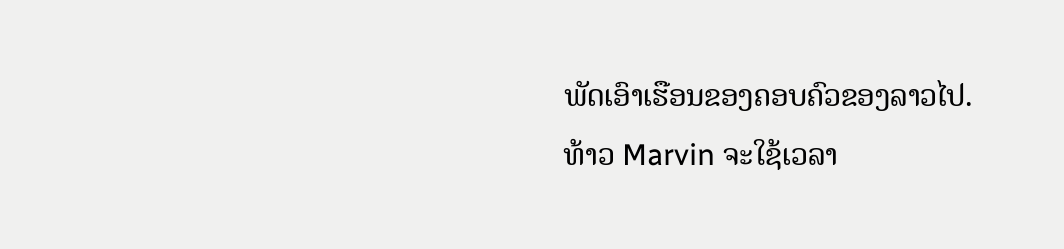ພັດເອົາເຮືອນຂອງຄອບຄົວຂອງລາວໄປ. ທ້າວ Marvin ຈະໃຊ້ເວລາ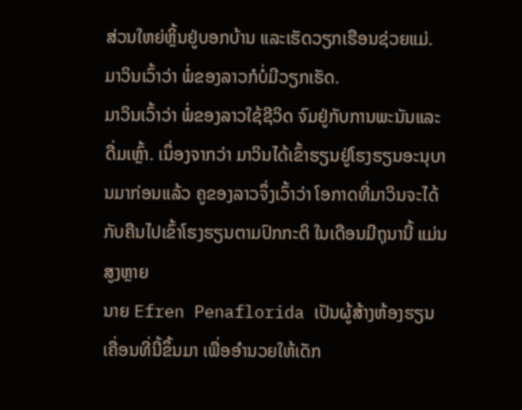ສ່ວນໃຫຍ່ຫຼິ້ນຢູ່ບອກບ້ານ ແລະເຮັດວຽກເຮືອນຊ່ວຍແມ່. ມາວິນເວົ້າວ່າ ພໍ່ຂອງລາວກໍບໍ່ມີວຽກເຮັດ.
ມາວິນເວົ້າວ່າ ພໍ່ຂອງລາວໃຊ້ຊີວິດ ຈົມຢູ່ກັບການພະນັນແລະດື່ມເຫຼົ້າ. ເນຶ່ອງຈາກວ່າ ມາວິນໄດ້ເຂົ້າຮຽນຢູ່ໂຮງຮຽນອະນຸບານມາກ່ອນແລ້ວ ຄູຂອງລາວຈຶ່ງເວົ້າວ່າ ໂອກາດທີ່ມາວິນຈະໄດ້ກັບຄືນໄປເຂົ້າໂຮງຮຽນຕາມປົກກະຕິ ໃນເດືອນມີຖຸນານີ້ ແມ່ນສູງຫຼາຍ
ນາຍ Efren Penaflorida ເປັນຜູ້ສ້າງຫ້ອງຮຽນເຄື່ອນທີ່ນີ້ຂຶ້ນມາ ເພື່ອອໍານວຍໃຫ້ເດັກ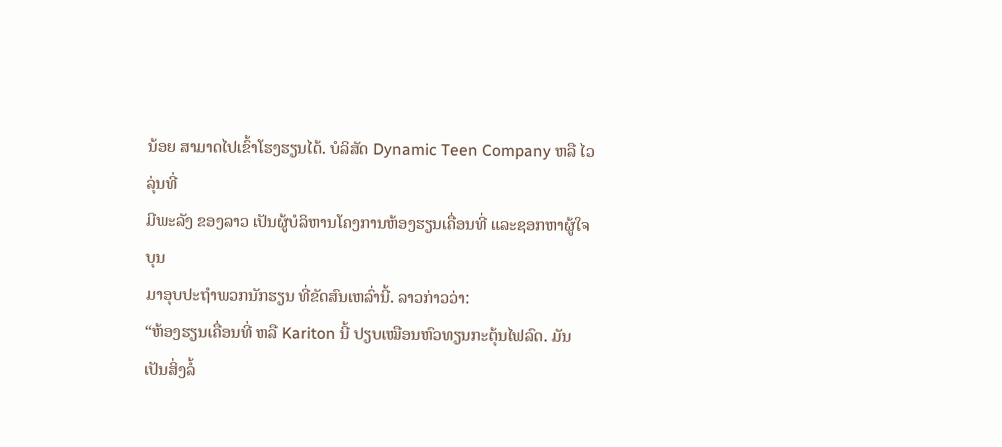ນ້ອຍ ສາມາດໄປເຂົ້າໂຮງຮຽນໄດ້. ບໍລິສັດ Dynamic Teen Company ຫລື ໄວລຸ່ນທີ່
ມີພະລັງ ຂອງລາວ ເປັນຜູ້ບໍລິຫານໂຄງການຫ້ອງຮຽນເຄື່ອນທີ່ ແລະຊອກຫາຜູ້ໃຈບຸນ
ມາອຸບປະຖໍາພວກນັກຮຽນ ທີ່ຂັດສົນເຫລົ່ານີ້. ລາວກ່າວວ່າ:
“ຫ້ອງຮຽນເຄື່ອນທີ່ ຫລື Kariton ນີ້ ປຽບເໝືອນຫົວທຽນກະຕຸ້ນໄຟລົດ. ມັນ
ເປັນສິ່ງລໍ້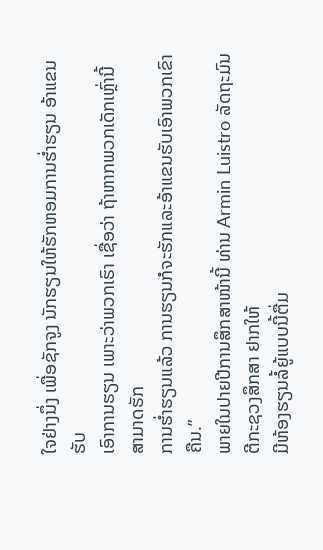ໃຈຢ່າງນຶ່ງ ເພື່ອຊັກຈູງ ນັກຮຽນໃຫ້ຮັກຫອມການຮໍ່າຮຽນ ອ້າແຂນຮັບ
ເອົາການຮຽນ ເພາະວ່າພວກເຮົາ ເຊື່ອວ່າ ຖ້າຫາກພວກເດັກເຫຼົ່ານີ້ ສາມາດຮັກ
ການຮໍ່າຮຽນແລ້ວ ການຮຽນກໍຈະຮັກແລະອ້າແຂນຮັບເອົາພວກເຂົາຄືນ.”
ພາຍໃນປາຍປີການສຶກສາໜ້ານີ້ ທ່ານ Armin Luistro ລັດຖະມົນຕີກະຊວງສຶກສາ ຢາກໃຫ້
ມີຫ້ອງຮຽນລໍ້ຍູ້ແບບນີ້ຕື່ມ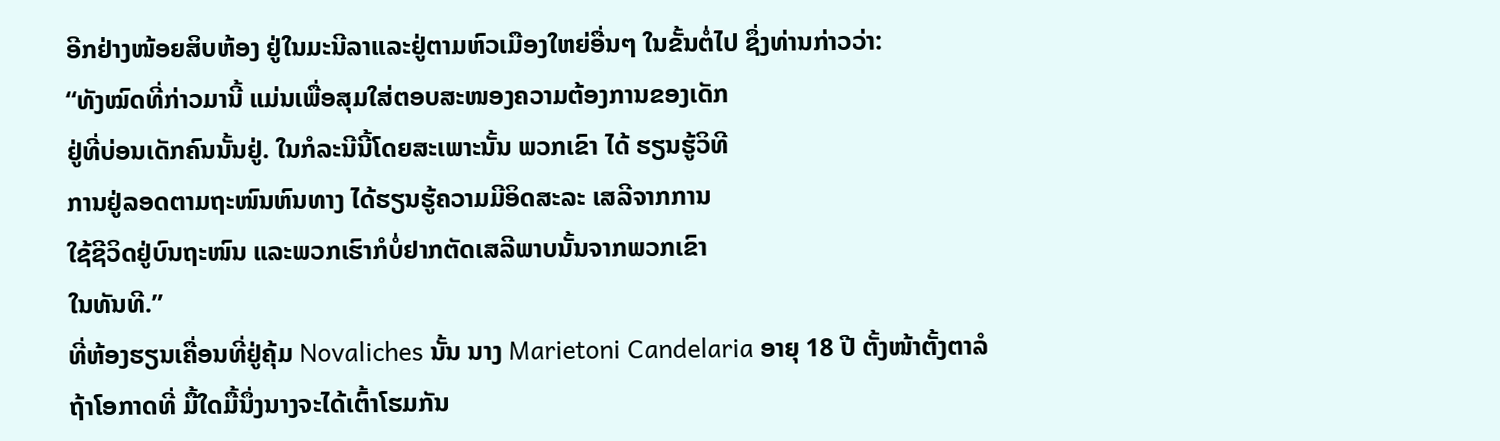ອີກຢ່າງໜ້ອຍສິບຫ້ອງ ຢູ່ໃນມະນີລາແລະຢູ່ຕາມຫົວເມືອງໃຫຍ່ອື່ນໆ ໃນຂັ້ນຕໍ່ໄປ ຊຶ່ງທ່ານກ່າວວ່າ:
“ທັງໝົດທີ່ກ່າວມານີ້ ແມ່ນເພື່ອສຸມໃສ່ຕອບສະໜອງຄວາມຕ້ອງການຂອງເດັກ
ຢູ່ທີ່ບ່ອນເດັກຄົນນັ້ນຢູ່. ໃນກໍລະນີນີ້ໂດຍສະເພາະນັ້ນ ພວກເຂົາ ໄດ້ ຮຽນຮູ້ວິທີ
ການຢູ່ລອດຕາມຖະໜົນຫົນທາງ ໄດ້ຮຽນຮູ້ຄວາມມີອິດສະລະ ເສລີຈາກການ
ໃຊ້ຊີວິດຢູ່ບົນຖະໜົນ ແລະພວກເຮົາກໍບໍ່ຢາກຕັດເສລີພາບນັ້ນຈາກພວກເຂົາ
ໃນທັນທີ.”
ທີ່ຫ້ອງຮຽນເຄື່ອນທີ່ຢູ່ຄຸ້ມ Novaliches ນັ້ນ ນາງ Marietoni Candelaria ອາຍຸ 18 ປີ ຕັ້ງໜ້າຕັ້ງຕາລໍຖ້າໂອກາດທີ່ ມື້ໃດມື້ນຶ່ງນາງຈະໄດ້ເຕົ້າໂຮມກັນ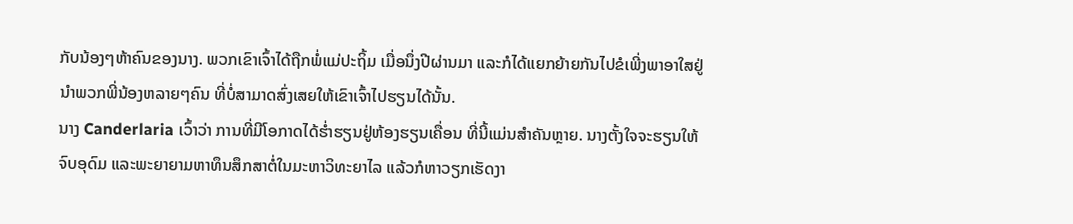ກັບນ້ອງໆຫ້າຄົນຂອງນາງ. ພວກເຂົາເຈົ້າໄດ້ຖືກພໍ່ແມ່ປະຖິ້ມ ເມື່ອນຶ່ງປີຜ່ານມາ ແລະກໍໄດ້ແຍກຍ້າຍກັນໄປຂໍເພີ່ງພາອາໃສຢູ່ນໍາພວກພີ່ນ້ອງຫລາຍໆຄົນ ທີ່ບໍ່ສາມາດສົ່ງເສຍໃຫ້ເຂົາເຈົ້າໄປຮຽນໄດ້ນັ້ນ.
ນາງ Canderlaria ເວົ້າວ່າ ການທີ່ມີໂອກາດໄດ້ຮໍ່າຮຽນຢູ່ຫ້ອງຮຽນເຄື່ອນ ທີ່ນີ້ແມ່ນສໍາຄັນຫຼາຍ. ນາງຕັ້ງໃຈຈະຮຽນໃຫ້ຈົບອຸດົມ ແລະພະຍາຍາມຫາທຶນສຶກສາຕໍ່ໃນມະຫາວິທະຍາໄລ ແລ້ວກໍຫາວຽກເຮັດງາ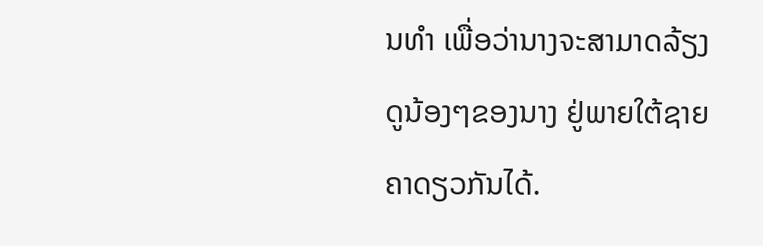ນທໍາ ເພື່ອວ່ານາງຈະສາມາດລ້ຽງດູນ້ອງໆຂອງນາງ ຢູ່ພາຍໃຕ້ຊາຍຄາດຽວກັນໄດ້.